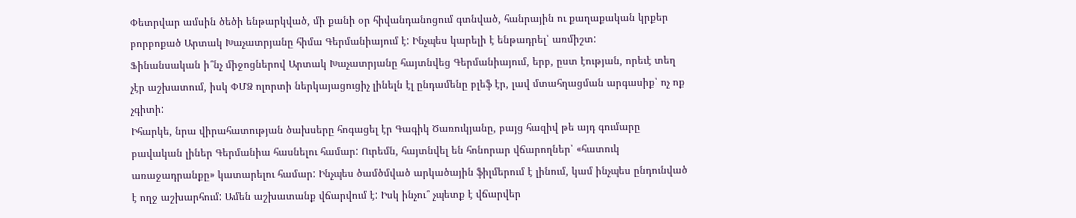Փետրվար ամսին ծեծի ենթարկված, մի քանի օր հիվանդանոցում գտնված, հանրային ու քաղաքական կրքեր բորբոքած Արտակ Խաչատրյանը հիմա Գերմանիայում է: Ինչպես կարելի է ենթադրել՝ առմիշտ:
Ֆինանսական ի՞նչ միջոցներով Արտակ Խաչատրյանը հայտնվեց Գերմանիայում, երբ, ըստ էության, որեւէ տեղ չէր աշխատում, իսկ ՓՄՁ ոլորտի ներկայացուցիչ լինելն էլ ընդամենը բլեֆ էր, լավ մտահղացման արգասիք՝ ոչ ոք չգիտի:
Իհարկե, նրա վիրահատության ծախսերը հոգացել էր Գագիկ Ծառուկյանը, բայց հազիվ թե այդ գումարը բավական լիներ Գերմանիա հասնելու համար: Ուրեմն, հայտնվել են հոնորար վճարողներ՝ «հատուկ առաջադրանքը» կատարելու համար: Ինչպես ծամծմված արկածային ֆիլմերում է լինում, կամ ինչպես ընդունված է ողջ աշխարհում: Ամեն աշխատանք վճարվում է: Իսկ ինչու՞ չպետք է վճարվեր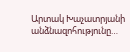Արտակ Խաչատրյանի անձնազոհությունը…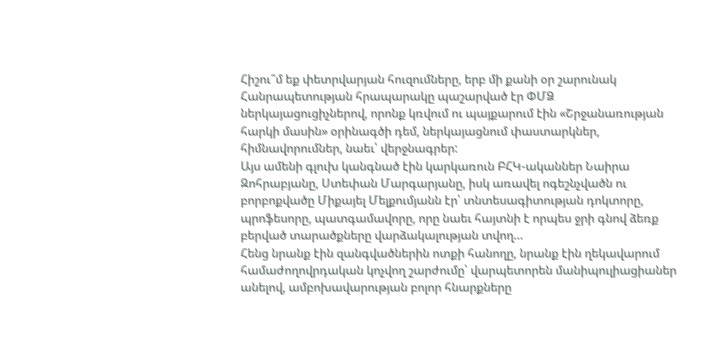Հիշու՞մ եք փետրվարյան հուզումները, երբ մի քանի օր շարունակ Հանրապետության հրապարակը պաշարված էր ՓՄՁ ներկայացուցիչներով, որոնք կռվում ու պայքարում էին «Շրջանառության հարկի մասին» օրինագծի դեմ, ներկայացնում փաստարկներ, հիմնավորումներ, նաեւ՝ վերջնագրեր:
Այս ամենի գլուխ կանգնած էին կարկառուն ԲՀԿ-ականներ Նաիրա Զոհրաբյանը, Ստեփան Մարգարյանը, իսկ առավել ոգեշնչվածն ու բորբոքվածը Միքայել Մելքումյանն էր՝ տնտեսագիտության դոկտորը, պրոֆեսորը, պատգամավորը, որը նաեւ հայտնի է որպես ջրի գնով ձեռք բերված տարածքները վարձակալության տվող…
Հենց նրանք էին զանգվածներին ոտքի հանողը, նրանք էին ղեկավարում համաժողովրդական կոչվող շարժումը՝ վարպետորեն մանիպուլիացիաներ անելով, ամբոխավարության բոլոր հնարքները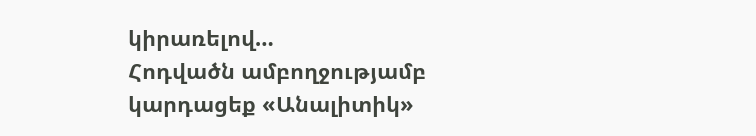կիրառելով…
Հոդվածն ամբողջությամբ կարդացեք «Անալիտիկ»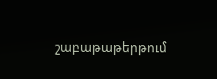շաբաթաթերթում